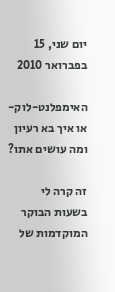יום שני, 15 בפברואר 2010

האימפלנט-לוק- או איך בא רעיון ומה עושים אתו?

זה קרה לי בשעות הבוקר המוקדמות של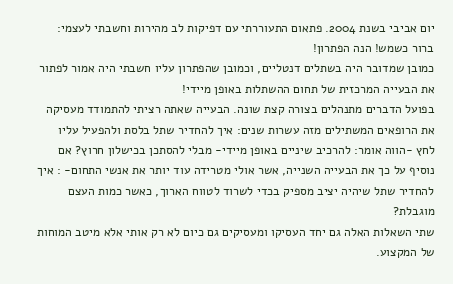יום אביבי בשנת 2004. פתאום התעוררתי עם דפיקות לב מהירות וחשבתי לעצמי: ברור כשמש! הנה הפתרון!
כמובן שמדובר היה בשתלים דנטליים, וכמובן שהפתרון עליו חשבתי היה אמור לפתור את הבעייה המרכזית של תחום ההשתלות באופן מיידי!
בפועל הדברים מתנהלים בצורה קצת שונה. הבעייה שאתה רציתי להתמודד מעסיקה את הרופאים המשתילים מזה עשרות שנים: איך להחדיר שתל בלסת ולהפעיל עליו לחץ -הווה אומר: להרכיב שיניים באופן מיידי- מבלי להסתכן בכישלון חרוץ? אם נוסיף על כך את הבעייה השנייה, אשר אולי מטרידה עוד יותר את אנשי התחום- : איך להחדיר שתל שיהיה יציב מספיק בכדי לשרוד לטווח הארוך, כאשר כמות העצם מוגבלת?
שתי השאלות האלה גם יחד העסיקו ומעסיקים גם כיום לא רק אותי אלא מיטב המוחות של המקצוע.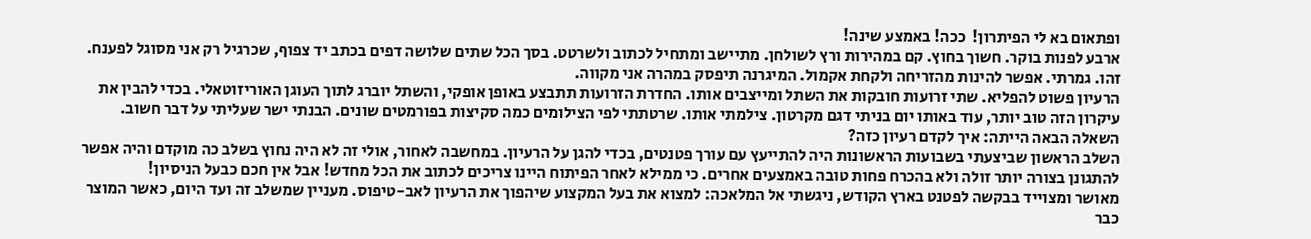ופתאום בא לי הפיתרון!  ככה! באמצע שינה!
ארבע לפנות בוקר. חשוך בחוץ. קם במהירות ורץ לשולחן. מתיישב ומתחיל לכתוב ולשרטט. בסך הכל שתים שלושה דפים בכתב יד צפוף, שכרגיל רק אני מסוגל לפענח. זהו. גמרתי. אפשר להינות מהזריחה ולקחת אקמול. המיגרנה תיפסק במהרה אני מקווה.
הרעיון פשוט להפליא. שתי זרועות חובקות את השתל ומייצבים אותו. החדרת הזרועות תתבצע באופן אופקי, והשתל יוברג לתוך העוגן האוריזוטאלי. בכדי להבין את עיקרון הזה טוב יותר, עוד באותו יום בניתי דגם מקרטון. צילמתי אותו. שרטתתי לפי הצילומים כמה סקיצות בפורמטים שונים. הבנתי ישר שעליתי על דבר חשוב.
השאלה הבאה הייתה: איך לקדם רעיון כזה?
השלב הראשון שביצעתי בשבועות הראשונות היה להתייעץ עם עורך פטנטים, בכדי להגן על הרעיון. במחשבה לאחור, אולי זה לא היה נחוץ בשלב כה מוקדם והיה אפשר להתגונן בצורה יותר זולה ולא בהכרח פחות טובה באמצעים אחרים. כי ממילא לאחר הפיתוח היינו צריכים לכתוב את הכל מחדש! אבל אין חכם כבעל הניסיון!
מאושר ומצוייד בבקשה לפטנט בארץ הקודש, ניגשתי אל המלאכה: למצוא את בעל המקצוע שיהפוך את הרעיון לאב-טיפוס. מעניין שמשלב זה ועד היום, כאשר המוצר כבר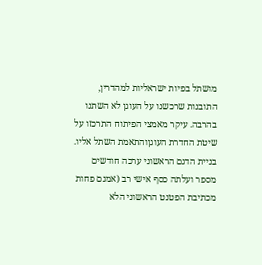מושתל בפיות ישראליות למהדרין, התובנות שרכשנו על העוגן לא השתנו בהרבה. עיקר מאמצי הפיתוח התרכזו על שיטת החדרת העוגןוהתאמת השתל אליו.
בניית הדגם הראשוני ערכה חודשים מספר ועלתה כסף אישי רב (אמנם פחות מכתיבת הפטנט הראשוני הלא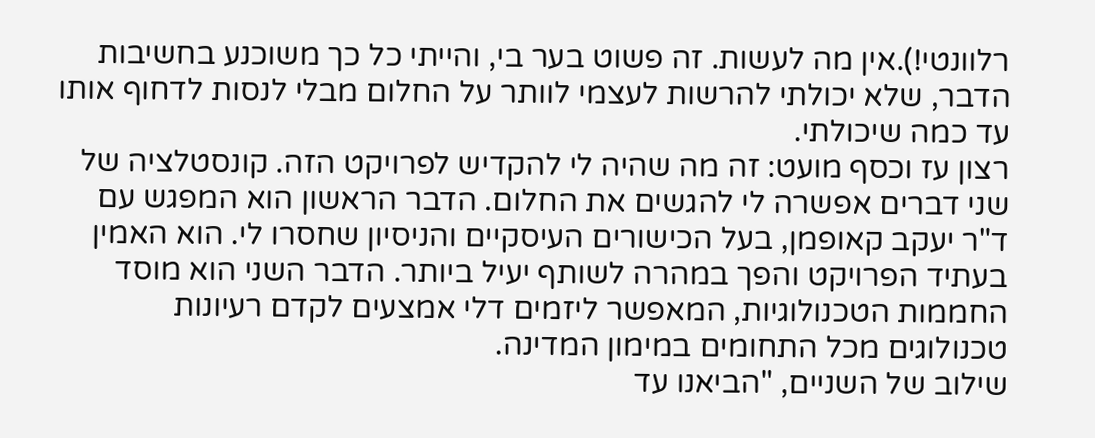רלוונטי!).אין מה לעשות. זה פשוט בער בי, והייתי כל כך משוכנע בחשיבות הדבר, שלא יכולתי להרשות לעצמי לוותר על החלום מבלי לנסות לדחוף אותו עד כמה שיכולתי.
רצון עז וכסף מועט: זה מה שהיה לי להקדיש לפרויקט הזה. קונסטלציה של שני דברים אפשרה לי להגשים את החלום. הדבר הראשון הוא המפגש עם ד"ר יעקב קאופמן, בעל הכישורים העיסקיים והניסיון שחסרו לי. הוא האמין בעתיד הפרויקט והפך במהרה לשותף יעיל ביותר. הדבר השני הוא מוסד החממות הטכנולוגיות, המאפשר ליזמים דלי אמצעים לקדם רעיונות טכנולוגים מכל התחומים במימון המדינה.
שילוב של השניים, "הביאנו עד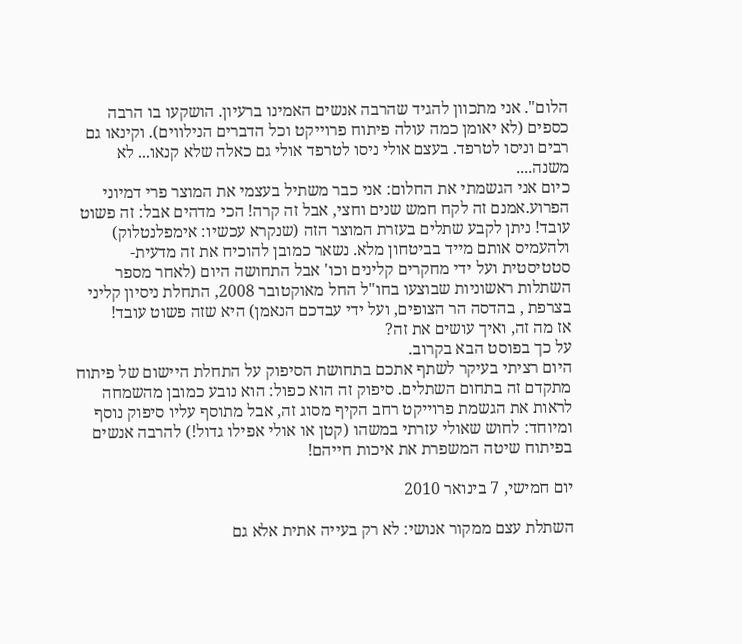הלום". אני מתכוון להגיד שהרבה אנשים האמינו ברעיון. הושקעו בו הרבה כספים (לא יאומן כמה עולה פיתוח פרוייקט וכל הדברים הנילווים). וקינאו גם רבים וניסו לטרפד. בעצם אולי ניסו לטרפד אולי גם כאלה שלא קנאו... לא משנה....
כיום אני הגשמתי את החלום: אני כבר משתיל בעצמי את המוצר פרי דמיוני הפרוע.אמנם זה לקח חמש שנים וחצי, אבל זה קרה! הכי מדהים אבל: זה פשוט עובד! ניתן לקבע שתלים בעזרת המוצר הזה (שנקרא עכשיו: אימפלנטלוק) ולהעמיס אותם מייד בביטחון מלא. נשאר כמובן להוכיח את זה מדעית-סטטיסטית ועל ידי מחקרים קלינים וכו' אבל התחושה היום (לאחר מספר השתלות ראשוניות שבוצעו בחו"ל החל מאוקטובר 2008, התחלת ניסיון קליני בצרפת , בהדסה הר הצופים, ועל ידי עבדכם הנאמן) היא שזה פשוט עובד!
אז מה זה, ואיך עושים את זה?
על כך בפוסט הבא בקרוב.
היום רציתי בעיקר לשתף אתכם בתחושת הסיפוק על התחלת היישום של פיתוח מתקדם זה בתחום השתלים. סיפוק זה הוא כפול: הוא נובע כמובן מהשמחה לראות את הגשמת פרוייקט רחב הקיף מסוג זה, אבל מתוסף עליו סיפוק נוסף ומיוחד: לחוש שאולי עזרתי במשהו (קטן או אולי אפילו גדול!) להרבה אנשים בפיתוח שיטה המשפרת את איכות חייהם!

יום חמישי, 7 בינואר 2010

השתלת עצם ממקור אנושי: לא רק בעייה אתית אלא גם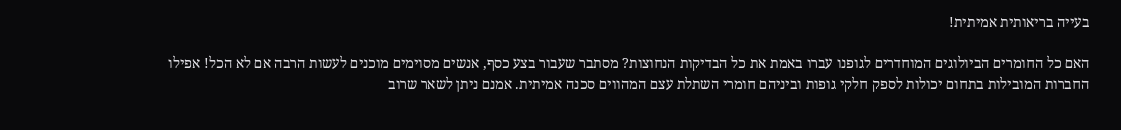בעייה בריאותית אמיתית!

האם כל החומרים הביולוגים המוחדרים לגופנו עברו באמת את כל הבדיקות הנחוצות? מסתבר שעבור בצע כסף, אנשים מסוימים מוכנים לעשות הרבה אם לא הכל! אפילו החברות המובילות בתחום יכולות לספק חלקי גופות וביניהם חומרי השתלת עצם המהווים סכנה אמיתית. אמנם ניתן לשאר שרוב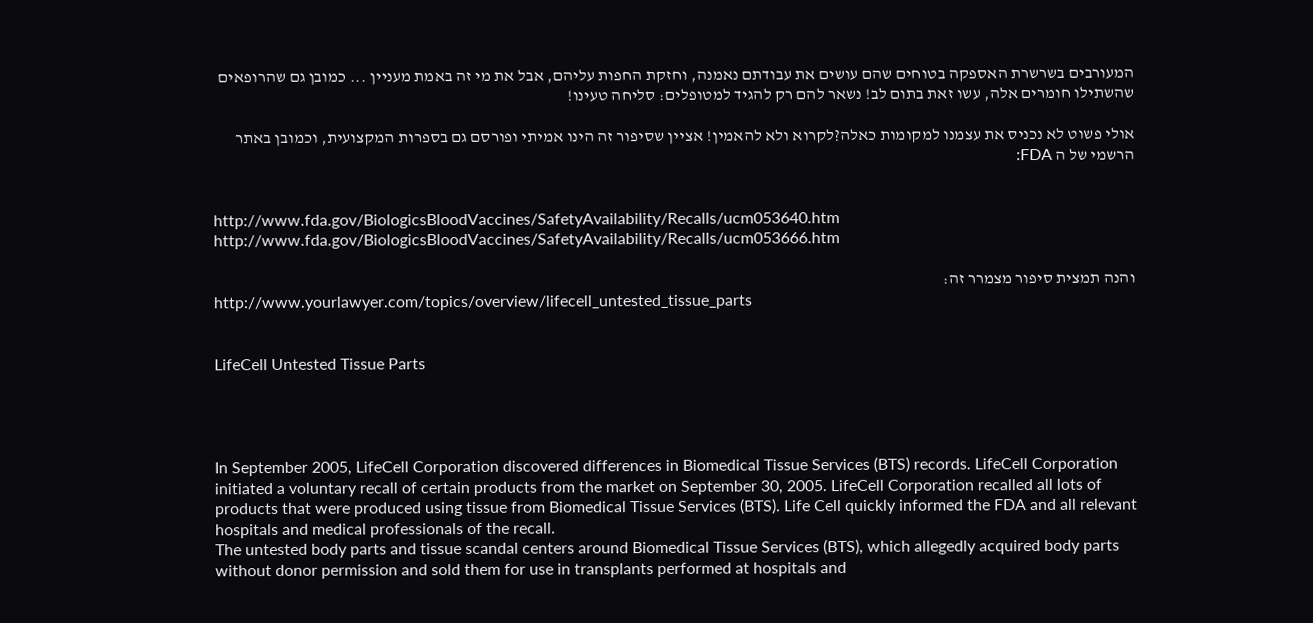המעורבים בשרשרת האספקה בטוחים שהם עושים את עבודתם נאמנה, וחזקת החפות עליהם, אבל את מי זה באמת מעניין ... כמובן גם שהרופאים שהשתילו חומרים אלה, עשו זאת בתום לב! נשאר להם רק להגיד למטופלים: סליחה טעינו!

אולי פשוט לא נכניס את עצמנו למקומות כאלה?לקרוא ולא להאמין! אציין שסיפור זה הינו אמיתי ופורסם גם בספרות המקצועית, וכמובן באתר הרשמי של ה FDA:


http://www.fda.gov/BiologicsBloodVaccines/SafetyAvailability/Recalls/ucm053640.htm
http://www.fda.gov/BiologicsBloodVaccines/SafetyAvailability/Recalls/ucm053666.htm

והנה תמצית סיפור מצמרר זה:
http://www.yourlawyer.com/topics/overview/lifecell_untested_tissue_parts


LifeCell Untested Tissue Parts




In September 2005, LifeCell Corporation discovered differences in Biomedical Tissue Services (BTS) records. LifeCell Corporation initiated a voluntary recall of certain products from the market on September 30, 2005. LifeCell Corporation recalled all lots of products that were produced using tissue from Biomedical Tissue Services (BTS). Life Cell quickly informed the FDA and all relevant hospitals and medical professionals of the recall.
The untested body parts and tissue scandal centers around Biomedical Tissue Services (BTS), which allegedly acquired body parts without donor permission and sold them for use in transplants performed at hospitals and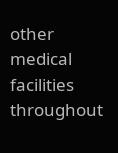other medical facilities throughout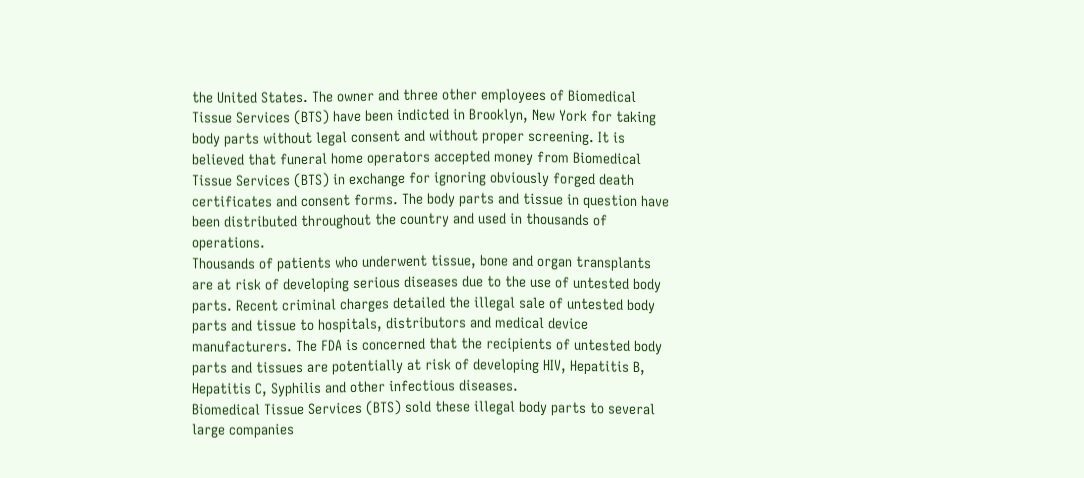the United States. The owner and three other employees of Biomedical Tissue Services (BTS) have been indicted in Brooklyn, New York for taking body parts without legal consent and without proper screening. It is believed that funeral home operators accepted money from Biomedical Tissue Services (BTS) in exchange for ignoring obviously forged death certificates and consent forms. The body parts and tissue in question have been distributed throughout the country and used in thousands of operations.
Thousands of patients who underwent tissue, bone and organ transplants are at risk of developing serious diseases due to the use of untested body parts. Recent criminal charges detailed the illegal sale of untested body parts and tissue to hospitals, distributors and medical device manufacturers. The FDA is concerned that the recipients of untested body parts and tissues are potentially at risk of developing HIV, Hepatitis B, Hepatitis C, Syphilis and other infectious diseases.
Biomedical Tissue Services (BTS) sold these illegal body parts to several large companies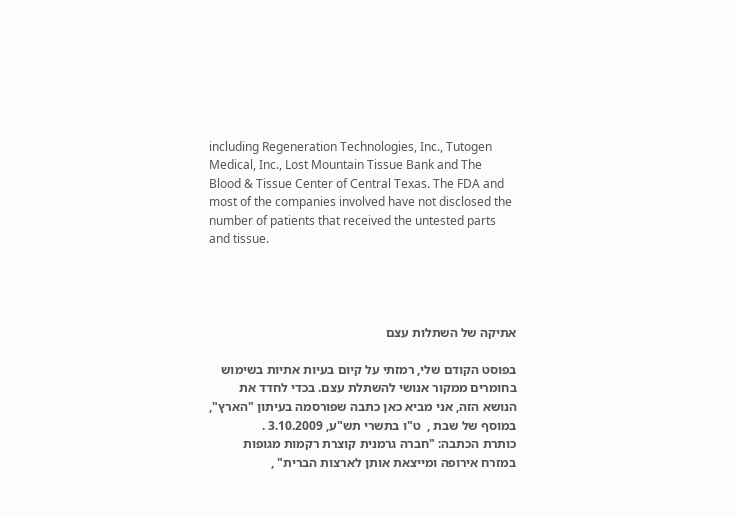including Regeneration Technologies, Inc., Tutogen Medical, Inc., Lost Mountain Tissue Bank and The Blood & Tissue Center of Central Texas. The FDA and most of the companies involved have not disclosed the number of patients that received the untested parts and tissue.




אתיקה של השתלות עצם

בפוסט הקודם שלי, רמזתי על קיום בעיות אתיות בשימוש בחומרים ממקור אנושי להשתלת עצם. בכדי לחדד את הנושא הזה, אני מביא כאן כתבה שפורסמה בעיתון "הארץ", במוסף של שבת ,  ט"ו בתשרי תש"ע, 3.10.2009 .
כותרת הכתבה: "חברה גרמנית קוצרת רקמות מגופות במזרח אירופה ומייצאת אותן לארצות הברית" ,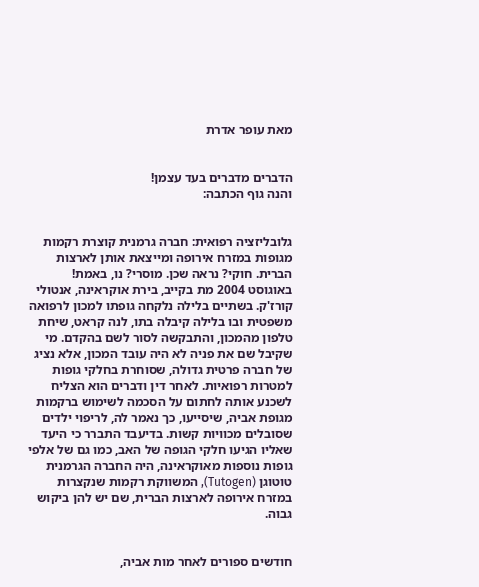מאת עופר אדרת


הדברים מדברים בעד עצמן!
והנה גוף הכתבה:


גלובליזציה רפואית: חברה גרמנית קוצרת רקמות מגופות במזרח אירופה ומייצאת אותן לארצות הברית. חוקי? נראה שכן. מוסרי? נו, באמת!
באוגוסט 2004 מת בקייב, בירת אוקראינה, אנטולי קורז'ק. בשתיים בלילה נלקחה גופתו למכון לרפואה משפטית ובו בלילה קיבלה בתו, לנה קראט, שיחת טלפון מהמכון, והתבקשה לסור לשם בהקדם. מי שקיבל שם את פניה לא היה עובד המכון, אלא נציג של חברה פרטית גדולה, שסוחרת בחלקי גופות למטרות רפואיות. לאחר דין ודברים הוא הצליח לשכנע אותה לחתום על הסכמה לשימוש ברקמות מגופת אביה, שיסייעו, כך נאמר לה, לריפוי ילדים שסובלים מכוויות קשות. בדיעבד התברר כי היעד שאליו הגיעו חלקי הגופה של האב, כמו גם של אלפי גופות נוספות מאוקראינה, היה החברה הגרמנית טוטוגן (Tutogen), המשווקת רקמות שנקצרות במזרח אירופה לארצות הברית, שם יש להן ביקוש גבוה.


חודשים ספורים לאחר מות אביה,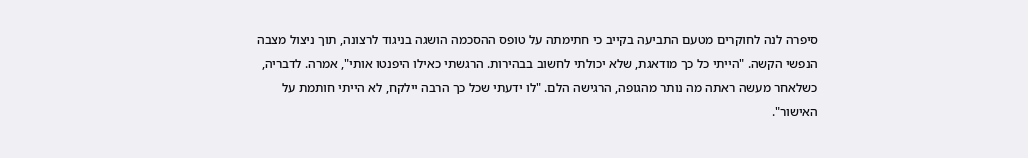סיפרה לנה לחוקרים מטעם התביעה בקייב כי חתימתה על טופס ההסכמה הושגה בניגוד לרצונה, תוך ניצול מצבה הנפשי הקשה. "הייתי כל כך מודאגת, שלא יכולתי לחשוב בבהירות. הרגשתי כאילו היפנטו אותי", אמרה. לדבריה, כשלאחר מעשה ראתה מה נותר מהגופה, הרגישה הלם. "לו ידעתי שכל כך הרבה יילקח, לא הייתי חותמת על האישור".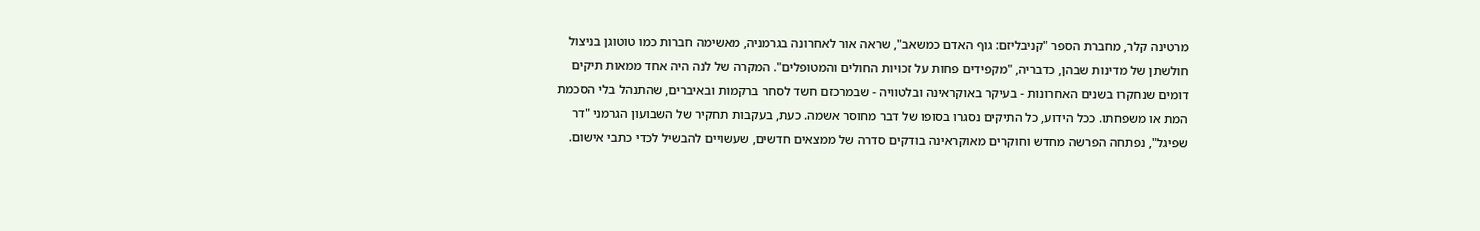מרטינה קלר, מחברת הספר "קניבליזם: גוף האדם כמשאב", שראה אור לאחרונה בגרמניה, מאשימה חברות כמו טוטוגן בניצול חולשתן של מדינות שבהן, כדבריה, "מקפידים פחות על זכויות החולים והמטופלים". המקרה של לנה היה אחד ממאות תיקים דומים שנחקרו בשנים האחרונות - בעיקר באוקראינה ובלטוויה - שבמרכזם חשד לסחר ברקמות ובאיברים, שהתנהל בלי הסכמת המת או משפחתו. ככל הידוע, כל התיקים נסגרו בסופו של דבר מחוסר אשמה. כעת, בעקבות תחקיר של השבועון הגרמני "דר שפיגל", נפתחה הפרשה מחדש וחוקרים מאוקראינה בודקים סדרה של ממצאים חדשים, שעשויים להבשיל לכדי כתבי אישום.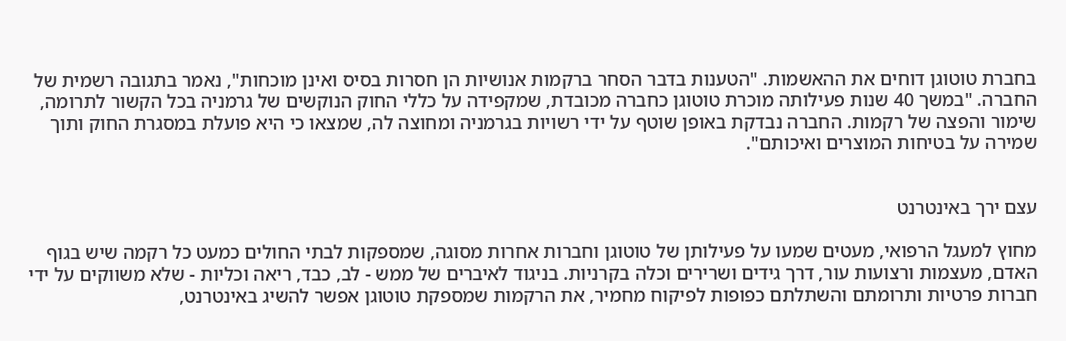בחברת טוטוגן דוחים את ההאשמות. "הטענות בדבר הסחר ברקמות אנושיות הן חסרות בסיס ואינן מוכחות", נאמר בתגובה רשמית של החברה. "במשך 40 שנות פעילותה מוכרת טוטוגן כחברה מכובדת, שמקפידה על כללי החוק הנוקשים של גרמניה בכל הקשור לתרומה, שימור והפצה של רקמות. החברה נבדקת באופן שוטף על ידי רשויות בגרמניה ומחוצה לה, שמצאו כי היא פועלת במסגרת החוק ותוך שמירה על בטיחות המוצרים ואיכותם".


עצם ירך באינטרנט

מחוץ למעגל הרפואי, מעטים שמעו על פעילותן של טוטוגן וחברות אחרות מסוגה, שמספקות לבתי החולים כמעט כל רקמה שיש בגוף האדם, מעצמות ורצועות עור, דרך גידים ושרירים וכלה בקרניות. בניגוד לאיברים של ממש - לב, כבד, ריאה וכליות - שלא משווקים על ידי חברות פרטיות ותרומתם והשתלתם כפופות לפיקוח מחמיר, את הרקמות שמספקת טוטוגן אפשר להשיג באינטרנט,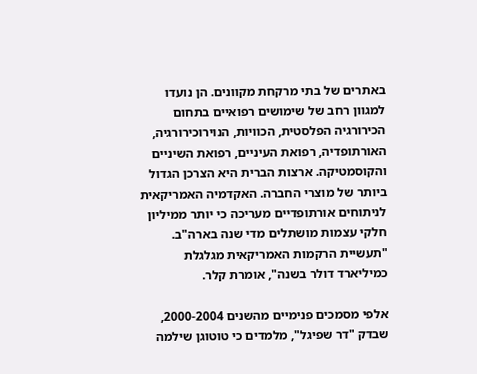באתרים של בתי מרקחת מקוונים. הן נועדו למגוון רחב של שימושים רפואיים בתחום הכירורגיה הפלסטית, הכוויות, הנוירוכירורגיה, האורתופדיה, רפואת העיניים, רפואת השיניים והקוסמטיקה. ארצות הברית היא הצרכן הגדול ביותר של מוצרי החברה. האקדמיה האמריקאית לניתוחים אורתופדיים מעריכה כי יותר ממיליון חלקי עצמות מושתלים מדי שנה בארה"ב. "תעשיית הרקמות האמריקאית מגלגלת כמיליארד דולר בשנה", אומרת קלר.

אלפי מסמכים פנימיים מהשנים 2000-2004, שבדק "דר שפיגל", מלמדים כי טוטוגן שילמה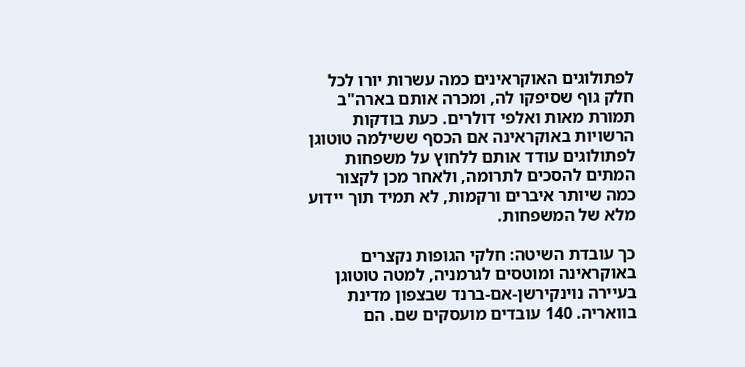לפתולוגים האוקראינים כמה עשרות יורו לכל חלק גוף שסיפקו לה, ומכרה אותם בארה"ב תמורת מאות ואלפי דולרים. כעת בודקות הרשויות באוקראינה אם הכסף ששילמה טוטוגן לפתולוגים עודד אותם ללחוץ על משפחות המתים להסכים לתרומה, ולאחר מכן לקצור כמה שיותר איברים ורקמות, לא תמיד תוך יידוע מלא של המשפחות.

כך עובדת השיטה: חלקי הגופות נקצרים באוקראינה ומוטסים לגרמניה, למטה טוטוגן בעיירה נוינקירשן-אם-ברנד שבצפון מדינת בוואריה. 140 עובדים מועסקים שם. הם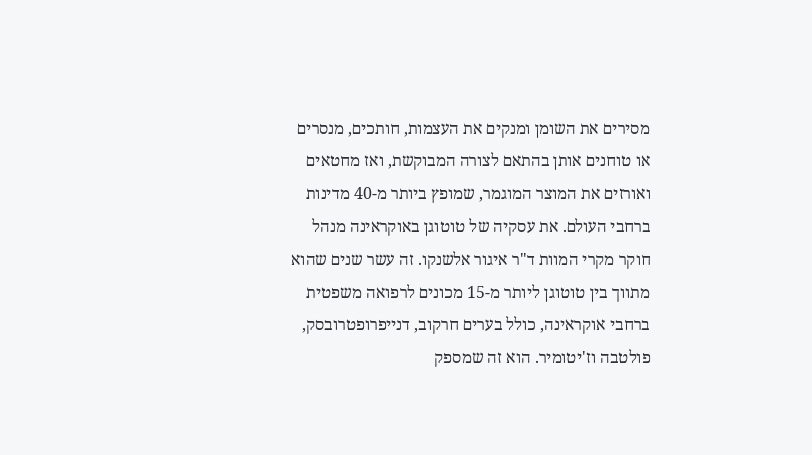מסירים את השומן ומנקים את העצמות, חותכים, מנסרים או טוחנים אותן בהתאם לצורה המבוקשת, ואז מחטאים ואורזים את המוצר המוגמר, שמופץ ביותר מ-40 מדינות ברחבי העולם. את עסקיה של טוטוגן באוקראינה מנהל חוקר מקרי המוות ד"ר איגור אלשנקו. זה עשר שנים שהוא מתווך בין טוטוגן ליותר מ-15 מכונים לרפואה משפטית ברחבי אוקראינה, כולל בערים חרקוב, דנייפרופטרובסק, פולטבה וז'יטומיר. הוא זה שמספק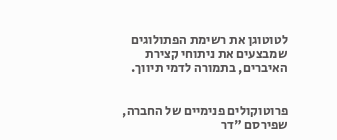לטוטוגן את רשימת הפתולוגים שמבצעים את ניתוחי קצירת האיברים, בתמורה לדמי תיווך.


פרוטוקולים פנימיים של החברה, שפירסם "דר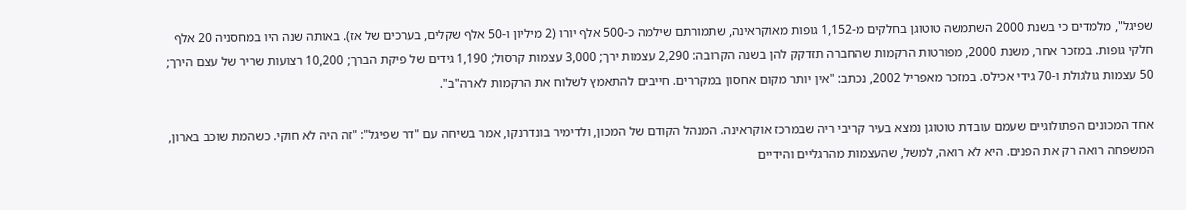שפיגל", מלמדים כי בשנת 2000 השתמשה טוטוגן בחלקים מ-1,152 גופות מאוקראינה, שתמורתם שילמה כ-500 אלף יורו (2 מיליון ו-50 אלף שקלים, בערכים של אז). באותה שנה היו במחסניה 20 אלף חלקי גופות. במזכר אחר, משנת 2000, מפורטות הרקמות שהחברה תזדקק להן בשנה הקרובה: 2,290 עצמות ירך; 3,000 עצמות קרסול; 1,190 גידים של פיקת הברך; 10,200 רצועות שריר של עצם הירך; 50 עצמות גולגולת ו-70 גידי אכילס. במזכר מאפריל 2002, נכתב: "אין יותר מקום אחסון במקררים. חייבים להתאמץ לשלוח את הרקמות לארה"ב".

אחד המכונים הפתולוגיים שעמם עובדת טוטוגן נמצא בעיר קריבי ריה שבמרכז אוקראינה. המנהל הקודם של המכון, ולדימיר בונדרנקו, אמר בשיחה עם "דר שפיגל": "זה היה לא חוקי. כשהמת שוכב בארון, המשפחה רואה רק את הפנים. היא לא רואה, למשל, שהעצמות מהרגליים והידיים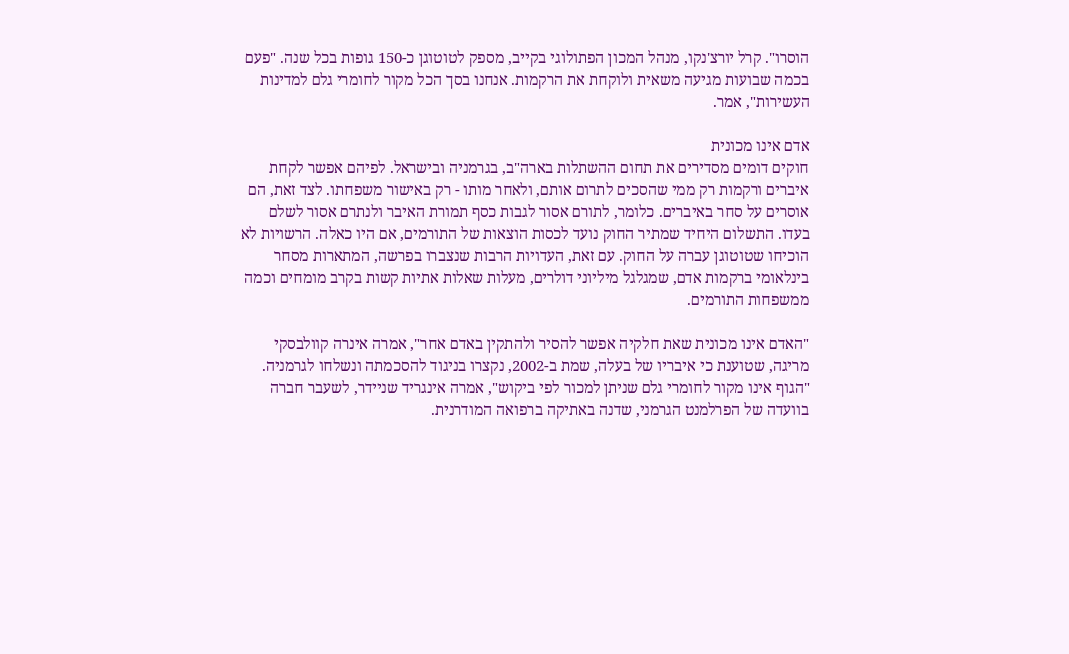הוסרו". קרל יורצ'נקו, מנהל המכון הפתולוגי בקייב, מספק לטוטוגן כ-150 גופות בכל שנה. "פעם בכמה שבועות מגיעה משאית ולוקחת את הרקמות. אנחנו בסך הכל מקור לחומרי גלם למדינות העשירות", אמר.

אדם אינו מכונית
חוקים דומים מסדירים את תחום ההשתלות בארה"ב, בגרמניה ובישראל. לפיהם אפשר לקחת איברים ורקמות רק ממי שהסכים לתרום אותם, ולאחר מותו - רק באישור משפחתו. לצד זאת, הם אוסרים על סחר באיברים. כלומר, לתורם אסור לגבות כסף תמורת האיבר ולנתרם אסור לשלם בעדו. התשלום היחיד שמתיר החוק נועד לכסות הוצאות של התורמים, אם היו כאלה. הרשויות לא הוכיחו שטוטוגן עברה על החוק. עם זאת, העדויות הרבות שנצברו בפרשה, המתארות מסחר בינלאומי ברקמות אדם, שמגלגל מיליוני דולרים, מעלות שאלות אתיות קשות בקרב מומחים וכמה ממשפחות התורמים.

"האדם אינו מכונית שאת חלקיה אפשר להסיר ולהתקין באדם אחר", אמרה אינרה קוולבסקי מריגה, שטוענת כי איבריו של בעלה, שמת ב-2002, נקצרו בניגוד להסכמתה ונשלחו לגרמניה. "הגוף אינו מקור לחומרי גלם שניתן למכור לפי ביקוש", אמרה אינגריד שניידר, לשעבר חברה בוועדה של הפרלמנט הגרמני, שדנה באתיקה ברפואה המודרנית.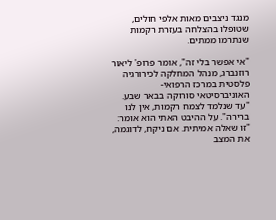מנגד ניצבים מאות אלפי חולים, שטופלו בהצלחה בעזרת רקמות שנתרמו ממתים.

"אי אפשר בלי זה", אומר פרופ' ליאור רוזנברג, מנהל המחלקה לכירורגיה פלסטית במרכז הרפואי-האוניברסיטאי סורוקה בבאר שבע. "עד שנלמד לצמח רקמות, אין לנו ברירה". על ההיבט האתי הוא אומר: "זו שאלה אמיתית. אם ניקח, לדוגמה, את המצב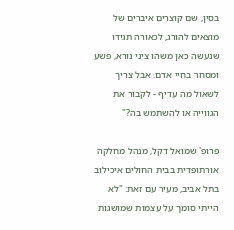בסין, שם קוצרים איברים של מוצאים להורג, לכאורה תגידו שנעשה כאן משהו ציני נורא, פשע ומסחר בחיי אדם. אבל צריך לשאול מה עדיף - לקבור את הגווייה או להשתמש בה?"

פרופ' שמואל דקל, מנהל מחלקה אורתופדית בבית החולים איכילוב בתל אביב, מעיר עם זאת: "לא הייתי סומך על עצמות שמושגות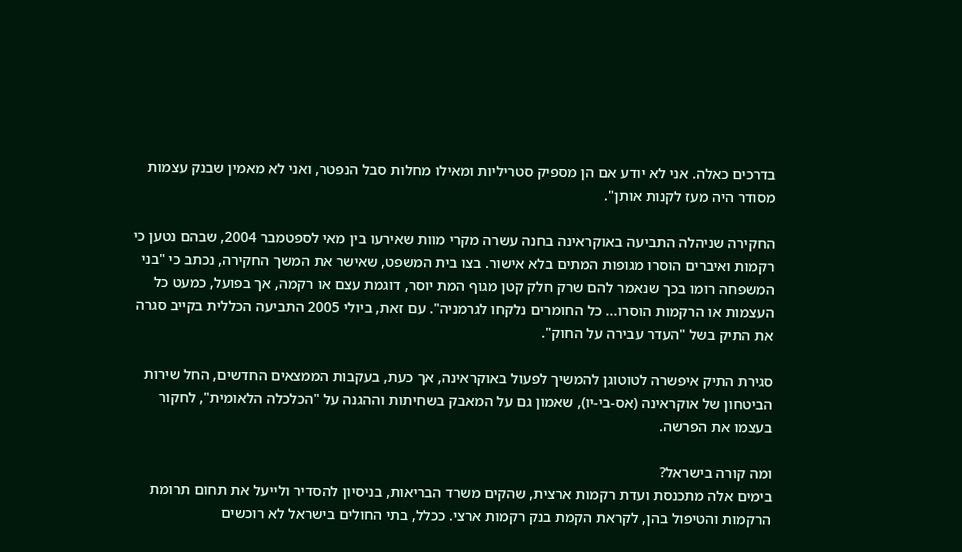בדרכים כאלה. אני לא יודע אם הן מספיק סטריליות ומאילו מחלות סבל הנפטר, ואני לא מאמין שבנק עצמות מסודר היה מעז לקנות אותן".

החקירה שניהלה התביעה באוקראינה בחנה עשרה מקרי מוות שאירעו בין מאי לספטמבר 2004, שבהם נטען כי רקמות ואיברים הוסרו מגופות המתים בלא אישור. בצו בית המשפט, שאישר את המשך החקירה, נכתב כי "בני המשפחה רומו בכך שנאמר להם שרק חלק קטן מגוף המת יוסר, דוגמת עצם או רקמה, אך בפועל, כמעט כל העצמות או הרקמות הוסרו... כל החומרים נלקחו לגרמניה". עם זאת, ביולי 2005 התביעה הכללית בקייב סגרה את התיק בשל "העדר עבירה על החוק".

סגירת התיק איפשרה לטוטוגן להמשיך לפעול באוקראינה, אך כעת, בעקבות הממצאים החדשים, החל שירות הביטחון של אוקראינה (אס-בי-יו), שאמון גם על המאבק בשחיתות וההגנה על "הכלכלה הלאומית", לחקור בעצמו את הפרשה.

ומה קורה בישראל?
בימים אלה מתכנסת ועדת רקמות ארצית, שהקים משרד הבריאות, בניסיון להסדיר ולייעל את תחום תרומת הרקמות והטיפול בהן, לקראת הקמת בנק רקמות ארצי. ככלל, בתי החולים בישראל לא רוכשים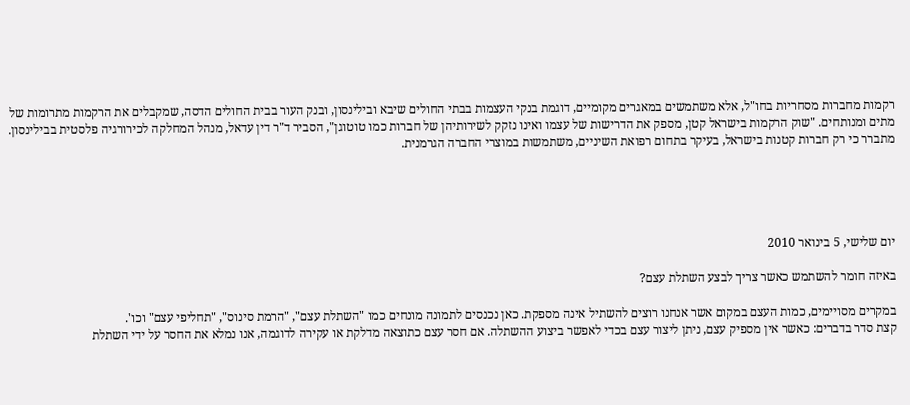רקמות מחברות מסחריות בחו"ל, אלא משתמשים במאגרים מקומיים, דוגמת בנקי העצמות בבתי החולים שיבא ובילינסון, ובנק העור בבית החולים הדסה, שמקבלים את הרקמות מתרומות של מתים ומנותחים. "שוק הרקמות בישראל קטן, מספק את הדרישות של עצמו ואינו נזקק לשירותיהן של חברות כמו טוטוגן", הסביר ד"ר דין עדאל, מנהל המחלקה לכירורגיה פלסטית בבילינסון. מתברר כי רק חברות קטנות בישראל, בעיקר בתחום רפואת השיניים, משתמשות במוצרי החברה הגרמנית.





יום שלישי, 5 בינואר 2010

באיזה חומר להשתמש כאשר צריך לבצע השתלת עצם?

במקרים מסויימים, כמות העצם במקום אשר אנחנו רוצים להשתיל אינה מספקת. כאן נכנסים לתמונה מונחים כמו "השתלת עצם", "הרמת סינוס", "תחליפי עצם" וכו'.
קצת סדר בדברים: כאשר אין מספיק עצם, ניתן ליצור עצם בכדי לאפשר ביצוע ההשתלה. אם חסר עצם כתוצאה מדלקת או עקירה לדוגמה, אנו נמלא את החסר על ידי השתלת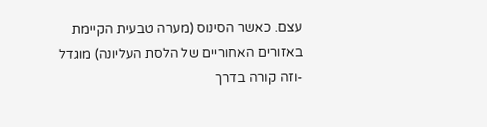עצם. כאשר הסינוס (מערה טבעית הקיימת באזורים האחוריים של הלסת העליונה) מוגדל -וזה קורה בדרך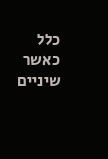כלל כאשר שיניים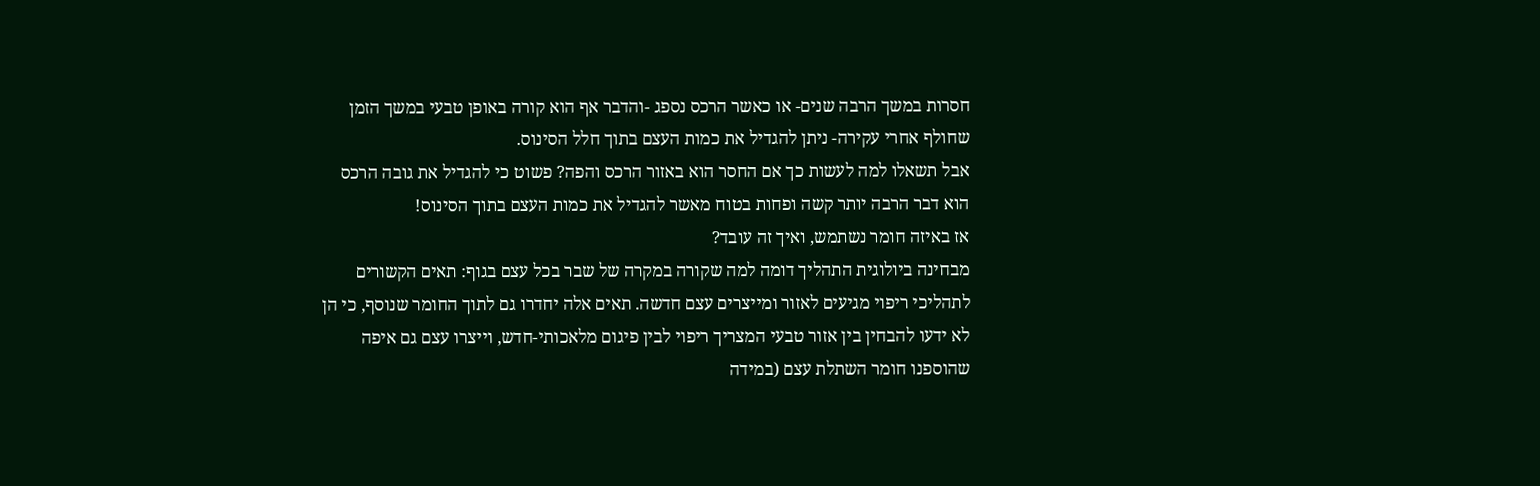חסרות במשך הרבה שנים- או כאשר הרכס נספג -והדבר אף הוא קורה באופן טבעי במשך הזמן שחולף אחרי עקירה- ניתן להגדיל את כמות העצם בתוך חלל הסינוס.
אבל תשאלו למה לעשות כך אם החסר הוא באזור הרכס והפה? פשוט כי להגדיל את גובה הרכס הוא דבר הרבה יותר קשה ופחות בטוח מאשר להגדיל את כמות העצם בתוך הסינוס!
אז באיזה חומר נשתמש, ואיך זה עובד?
מבחינה ביולוגית התהליך דומה למה שקורה במקרה של שבר בכל עצם בגוף: תאים הקשורים לתהליכי ריפוי מגיעים לאזור ומייצרים עצם חדשה. תאים אלה יחדרו גם לתוך החומר שנוסף, כי הן לא ידעו להבחין בין אזור טבעי המצריך ריפוי לבין פיגום מלאכותי-חדש, וייצרו עצם גם איפה שהוספנו חומר השתלת עצם (במידה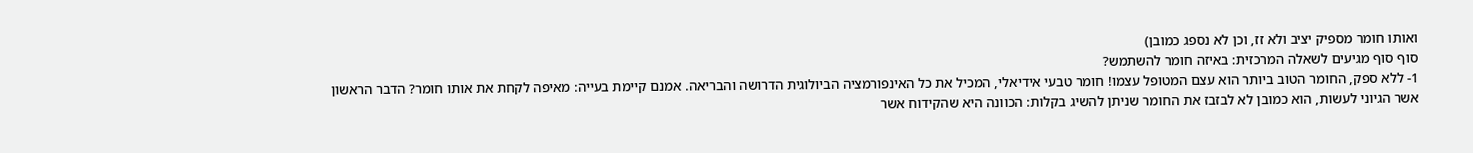ואותו חומר מספיק יציב ולא זז, וכן לא נספג כמובן)
סוף סוף מגיעים לשאלה המרכזית: באיזה חומר להשתמש?
1- ללא ספק, החומר הטוב ביותר הוא עצם המטופל עצמו! חומר טבעי אידיאלי, המכיל את כל האינפורמציה הביולוגית הדרושה והבריאה. אמנם קיימת בעייה: מאיפה לקחת את אותו חומר? הדבר הראשון אשר הגיוני לעשות, הוא כמובן לא לבזבז את החומר שניתן להשיג בקלות: הכוונה היא שהקידוח אשר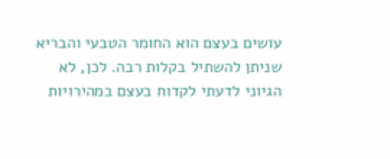עושים בעצם הוא החומר הטבעי והבריא שניתן להשתיל בקלות רבה. לכן, לא הגיוני לדעתי לקדוח בעצם במהירויות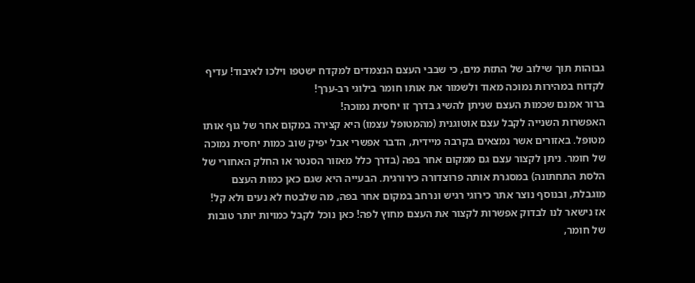גבוהות תוך שילוב של התזת מים, כי שבבי העצם הנצמדים למקדח ישטפו וילכו לאיבוד! עדיף לקדוח במהירות נמוכה מאוד ולשמור את אותו חומר בילוגי רב-ערך!
ברור אמנם שכמות העצם שניתן להשיג בדרך זו יחסית נמוכה!
האפשרות השנייה לקבל עצם אוטוגנית (מהמטופל עצמו) היא קצירה במקום אחר של גוף אותו מטופל. באזורים אשר נמצאים בקרבה מיידית, הדבר אפשרי אבל יפיק שוב כמות יחסית נמוכה של חומר. ניתן לקצור עצם גם ממקום אחר בפה (בדרך כלל מאזור הסנטר או החלק האחורי של הלסת התחתונה) במסגרת אותה פרוצדורה כירורגית. הבעייה היא שגם כאן כמות העצם מוגבלת, ובנוסף נוצר אתר כירוגי רגיש ונרחב במקום אחר בפה, מה שלבטח לא נעים ולא קל!
אז נישאר לנו לבדוק אפשרות לקצור את העצם מחוץ לפה! כאן נוכל לקבל כמויות יותר טובות של חומר,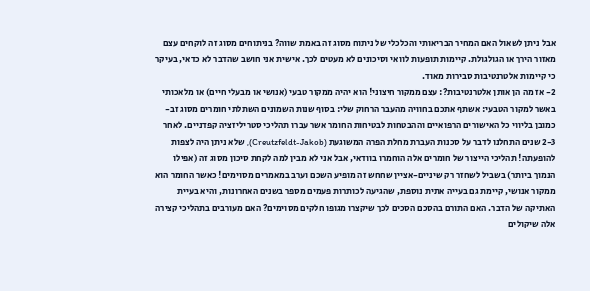אבל ניתן לשאול האם המחיר הבריאותי והכלכלי של ניתוח מסוג זה באמת שווה? בניתוחים מסוג זה לוקחים עצם מאזור הירך או הגולגולת. קיימות תופעות לוואי וסיכונים לא מעטים לכך. אישית אני חושב שהדבר לא כדאי, בעיקר כי קיימות אלטרנטיבות סבירות מאוד.
2- אז מה הן אותן אלטרנטיבות?: עצם ממקור חיצוני! הוא יהיה ממקור טבעי (אנושי או מבעלי חיים) או מלאכותי
באשר למקור הטבעי: אשתף אתכם בחוויה מהעבר הרחוק שלי: בסוף שנות השמונים השתלתי חומרים מסוג זב- כמובן בליווי כל האישורים הרפואיים וההבטחות לבטיחות החומר אשר עברו תהליכי סטריליזציה קפדניים. לאחר 2-3 שנים התחלנו לדבר על סכנות העברת מחלת הפרה המשוגעת (Creutzfeldt-Jakob), שלא ניתן היה לצפות להופעתה! תהליכי הייצור של חומרים אלה הוחמרו בוודאי, אבל אני לא מבין למה לקחת סיכון מסוג זה (אפילו הנמוך ביותר) בשביל לשחזר רק שיניים-אציין שחחש זה מופיע השכם וערב במאמרים מסוימים! כאשר החומר הוא ממקור אנושי, קיימת גם בעייה אתית נוספת, שהגיעה לכותרות פעמים מספר בשנים האחרונות, והיא בעיית האתיקה של הדבר. האם התורם בהסכם הסכים לכך שיקצרו מגופו חלקים מסוימים? האם מעורבים בתהליכי קצירה אלה שיקולים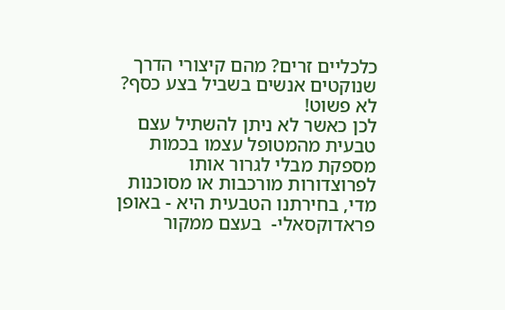כלכליים זרים? מהם קיצורי הדרך שנוקטים אנשים בשביל בצע כסף? לא פשוט!
לכן כאשר לא ניתן להשתיל עצם טבעית מהמטופל עצמו בכמות מספקת מבלי לגרור אותו לפרוצדורות מורכבות או מסוכנות מדי, בחירתנו הטבעית היא - באופן פראדוקסאלי-  בעצם ממקור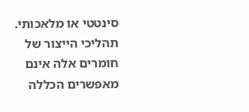סינטטי או מלאכותי. תהליכי הייצור של חומרים אלה אינם מאפשרים הכללה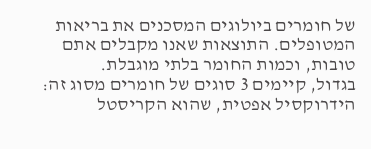של חומרים ביולוגים המסכנים את בריאות המטופלים. התוצאות שאנו מקבלים אתם טובות, וכמות החומר בלתי מוגבלת.
בגדול, קיימים 3 סוגים של חומרים מסוג זה: הידרוקסיל אפטית, שהוא הקריסטל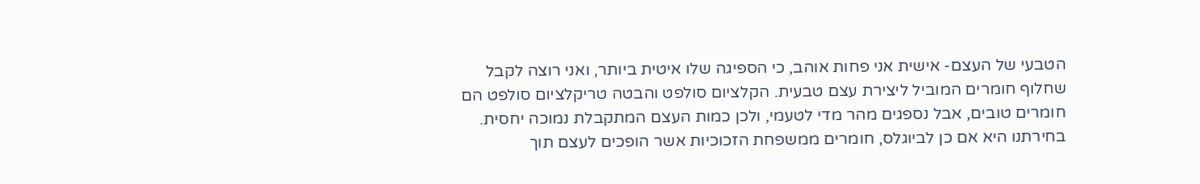הטבעי של העצם- אישית אני פחות אוהב, כי הספיגה שלו איטית ביותר, ואני רוצה לקבל שחלוף חומרים המוביל ליצירת עצם טבעית. הקלציום סולפט והבטה טריקלציום סולפט הם חומרים טובים, אבל נספגים מהר מדי לטעמי, ולכן כמות העצם המתקבלת נמוכה יחסית. בחירתנו היא אם כן לביוגלס, חומרים ממשפחת הזכוכיות אשר הופכים לעצם תוך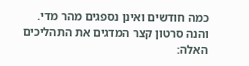כמה חודשים ואינן נספגים מהר מדי.
והנה סרטון קצר המדגים את התהליכים האלה: